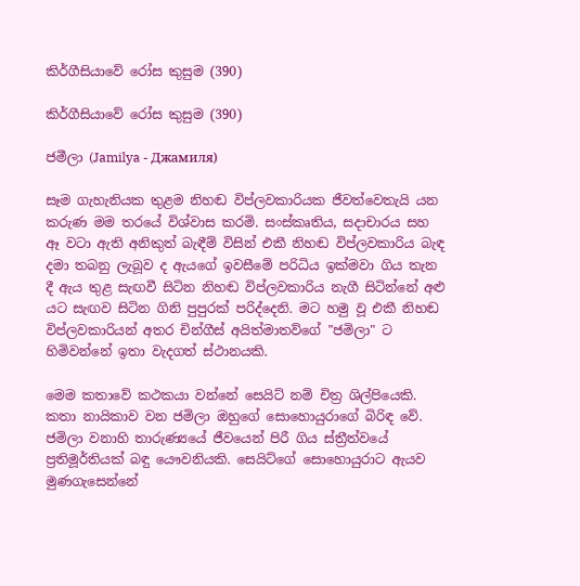කිර්ගීසියාවේ රෝස කුසුම (390)

කිර්ගීසියාවේ රෝස කුසුම (390)

ජමීලා (Jamilya - Джамиля)

සෑම ගැහැනියක තුළම නිහඬ විප්ලවකාරියක ජීවත්වෙතැයි යන කරුණ මම තරයේ විශ්වාස කරමි. සංස්කෘතිය, සදාචාරය සහ ඈ වටා ඇති අනිකුත් බැඳීම් විසින් එකී නිහඬ විප්ලවකාරිය බැඳ දමා තබනු ලැබූව ද ඇයගේ ඉවසීමේ පරිධිය ඉක්මවා ගිය තැන දී ඇය තුළ සැඟවී සිටින නිහඬ විප්ලවකාරිය නැගී සිටින්නේ අළු යට සැඟව සිටින ගිනි පුපුරක් පරිද්දෙනි. මට හමු වූ එකී නිහඬ විප්ලවකාරියන් අතර චින්ගීස් අයිත්මාතව්ගේ "ජමිලා" ට හිමිවන්නේ ඉතා වැදගත් ස්ථානයකි.

මෙම කතාවේ කථකයා වන්නේ සෙයිට් නම් චිත්‍ර ශිල්පියෙකි. කතා නායිකාව වන ජමිලා ඔහුගේ සොහොයුරාගේ බිරිඳ වේ. ජමිලා වනාහි තාරුණ්‍යයේ ජීවයෙන් පිරී ගිය ස්ත්‍රීත්වයේ ප්‍රතිමූර්තියක් බඳු යෞවනියකි. සෙයිට්ගේ සොහොයුරාට ඇයව මුණගැසෙන්නේ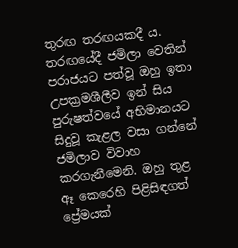තුරඟ තරඟයකදී ය. තරඟයේදී ජමිලා වෙතින් පරාජයට පත්වූ ඔහු ඉතා උපක්‍රමශීලීව ඉන් සිය පුරුෂත්වයේ අභිමානයට සිදුවූ කැළල වසා ගන්නේ ජමිලාව විවාහ කරගැනීමෙනි. ඔහු තුළ ඈ කෙරෙහි පිළිසිඳගත් ප්‍රේමයක්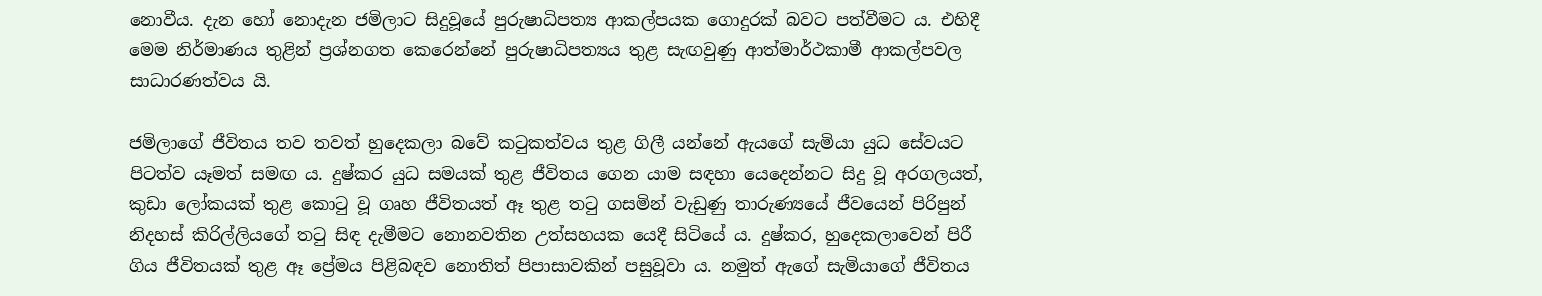නොවීය. දැන හෝ නොදැන ජමිලාට සිදුවූයේ පුරුෂාධිපත්‍ය ආකල්පයක ගොදුරක් බවට පත්වීමට ය. එහිදී මෙම නිර්මාණය තුළින් ප්‍රශ්නගත කෙරෙන්නේ පුරුෂාධිපත්‍යය තුළ සැඟවුණු ආත්මාර්ථකාමී ආකල්පවල සාධාරණත්වය යි.

ජමිලාගේ ජීවිතය තව තවත් හුදෙකලා බවේ කටුකත්වය තුළ ගිලී යන්නේ ඇයගේ සැමියා යුධ සේවයට පිටත්ව යෑමත් සමඟ ය. දුෂ්කර යුධ සමයක් තුළ ජීවිතය ගෙන යාම සඳහා යෙදෙන්නට සිදු වූ අරගලයත්, කුඩා ලෝකයක් තුළ කොටු වූ ගෘහ ජීවිතයත් ඈ තුළ තටු ගසමින් වැඩුණු තාරුණ්‍යයේ ජීවයෙන් පිරිපුන් නිදහස් කිරිල්ලියගේ තටු සිඳ දැමීමට නොනවතින උත්සහයක යෙදී සිටියේ ය. දුෂ්කර, හුදෙකලාවෙන් පිරී ගිය ජීවිතයක් තුළ ඈ ප්‍රේමය පිළිබඳව නොතිත් පිපාසාවකින් පසුවූවා ය. නමුත් ඇගේ සැමියාගේ ජීවිතය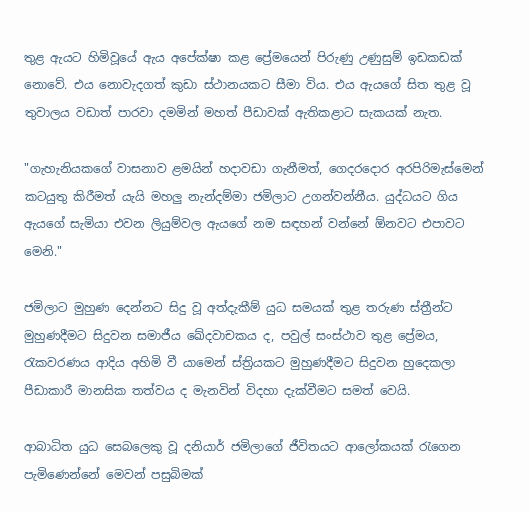තුළ ඇයට හිමිවූයේ ඇය අපේක්ෂා කළ ප්‍රේමයෙන් පිරුණු උණුසුම් ඉඩකඩක් නොවේ. එය නොවැදගත් කුඩා ස්ථානයකට සීමා විය. එය ඇයගේ සිත තුළ වූ තුවාලය වඩාත් පාරවා දමමින් මහත් පීඩාවක් ඇතිකළාට සැකයක් නැත.

"ගැහැනියකගේ වාසනාව ළමයින් හදාවඩා ගැනීමත්, ගෙදරදොර අරපිරිමැස්මෙන් කටයුතු කිරීමත් යැයි මහලු නැන්දම්මා ජමිලාට උගන්වන්නීය. යුද්ධයට ගිය ඇයගේ සැමියා එවන ලියුම්වල ඇයගේ නම සඳහන් වන්නේ ඕනවට එපාවට මෙනි."

ජමිලාට මුහුණ දෙන්නට සිදු වූ අත්දැකීම් යුධ සමයක් තුළ තරුණ ස්ත්‍රීන්ට මුහුණදීමට සිදුවන සමාජීය ඛේදවාචකය ද, පවුල් සංස්ථාව තුළ ප්‍රේමය, රැකවරණය ආදිය අහිමි වී යාමෙන් ස්ත්‍රියකට මුහුණදීමට සිදුවන හුදෙකලා පීඩාකාරී මානසික තත්වය ද මැනවින් විදහා දැක්වීමට සමත් වෙයි.

ආබාධිත යුධ සෙබලෙකු වූ දනියාර් ජමිලාගේ ජීවිතයට ආලෝකයක් රැගෙන පැමිණෙන්නේ මෙවන් පසුබිමක්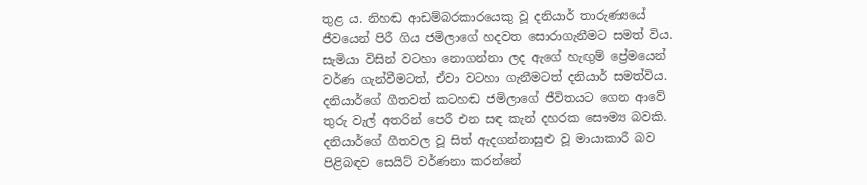තුළ ය. නිහඬ ආඩම්බරකාරයෙකු වූ දනියාර් තාරුණ්‍යයේ ජීවයෙන් පිරී ගිය ජමිලාගේ හදවත සොරාගැනීමට සමත් විය. සැමියා විසින් වටහා නොගන්නා ලද ඇගේ හැඟුම් ප්‍රේමයෙන් වර්ණ ගැන්වීමටත්, ඒවා වටහා ගැනීමටත් දනියාර් සමත්විය. දනියාර්ගේ ගීතවත් කටහඬ ජමිලාගේ ජීවිතයට ගෙන ආවේ තුරු වැල් අතරින් පෙරී එන සඳ කැන් දහරක සෞම්‍ය බවකි. දනියාර්ගේ ගීතවල වූ සිත් ඇදගන්නාසුළු වූ මායාකාරී බව පිළිබඳව සෙයිට් වර්ණනා කරන්නේ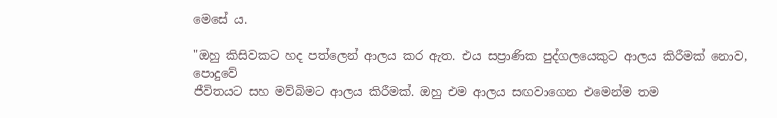මෙසේ ය.

"ඔහු කිසිවකට හද පත්ලෙන් ආලය කර ඇත. එය සප්‍රාණික පුද්ගලයෙකුට ආලය කිරීමක් නොව, පොදුවේ
ජීවිතයට සහ මව්බිමට ආලය කිරීමක්. ඔහු එම ආලය සඟවාගෙන එමෙන්ම තම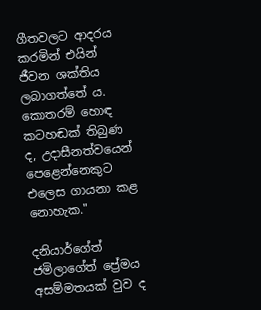ගීතවලට ආදරය කරමින් එයින් ජීවන ශක්තිය ලබාගත්තේ ය. කොතරම් හොඳ කටහඬක් තිබුණ ද, උදාසීනත්වයෙන් පෙළෙන්නෙකුට එලෙස ගායනා කළ නොහැක."

දනියාර්ගේත් ජමිලාගේත් ප්‍රේමය අසම්මතයක් වුව ද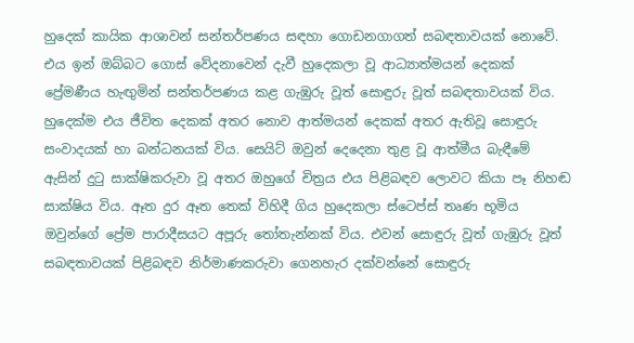හුදෙක් කායික ආශාවන් සන්තර්පණය සඳහා ගොඩනගාගත් සබඳතාවයක් නොවේ. එය ඉන් ඔබ්බට ගොස් වේදනාවෙන් දැවී හුදෙකලා වූ ආධ්‍යාත්මයන් දෙකක් ප්‍රේමණීය හැඟුමින් සන්තර්පණය කළ ගැඹුරු වූත් සොඳුරු වූත් සබඳතාවයක් විය. හුදෙක්ම එය ජීවිත දෙකක් අතර නොව ආත්මයන් දෙකක් අතර ඇතිවූ සොඳුරු සංවාදයක් හා බන්ධනයක් විය. සෙයිට් ඔවුන් දෙදෙනා තුළ වූ ආත්මීය බැඳීමේ ඇසින් දුටු සාක්ෂිකරුවා වූ අතර ඔහුගේ චිත්‍රය එය පිළිබඳව ලොවට කියා පෑ නිහඬ සාක්ෂිය විය. ඈත දුර ඈත තෙක් විහිදී ගිය හුදෙකලා ස්ටෙප්ස් තෘණ භූමිය ඔවුන්ගේ ප්‍රේම පාරාදීසයට අපූරු තෝතැන්නක් විය. එවන් සොඳුරු වූත් ගැඹුරු වූත් සබඳතාවයක් පිළිබඳව නිර්මාණකරුවා ගෙනහැර දක්වන්නේ සොඳුරු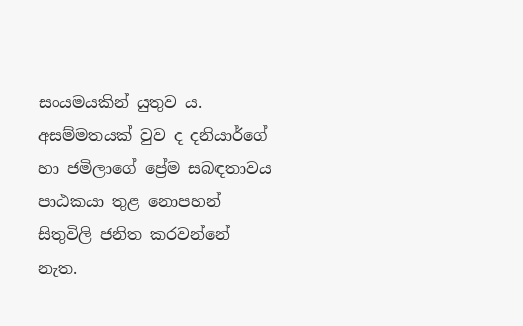සංයමයකින් යුතුව ය. අසම්මතයක් වුව ද දනියාර්ගේ හා ජමිලාගේ ප්‍රේම සබඳතාවය පාඨකයා තුළ නොපහන් සිතුවිලි ජනිත කරවන්නේ නැත.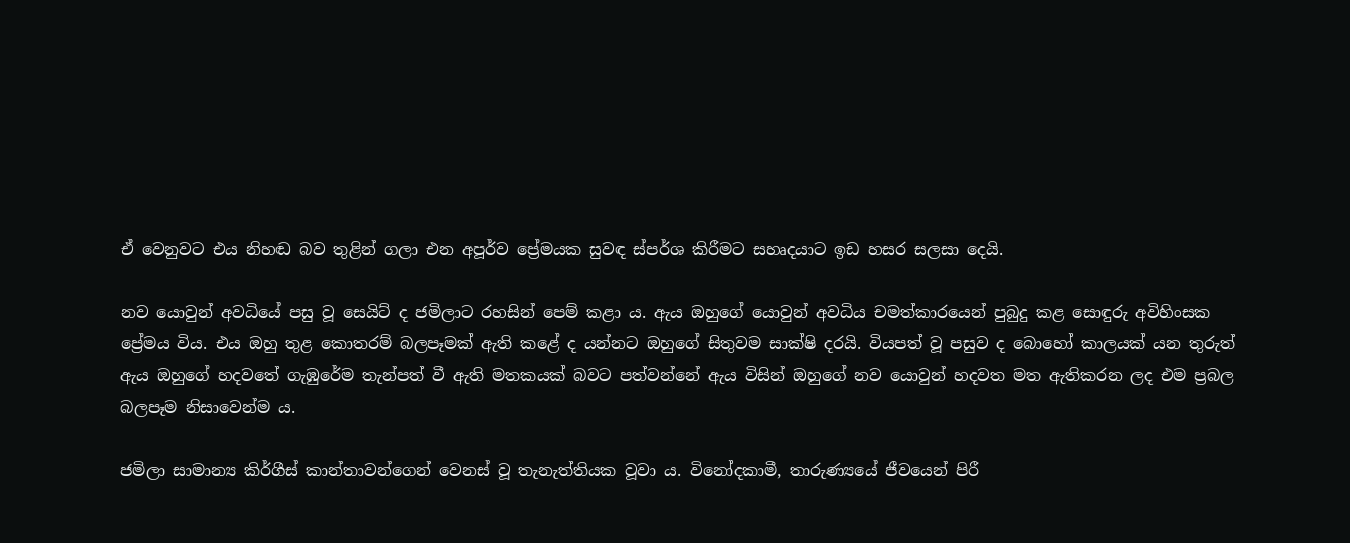ඒ වෙනුවට එය නිහඬ බව තුළින් ගලා එන අපූර්ව ප්‍රේමයක සුවඳ ස්පර්ශ කිරීමට සහෘදයාට ඉඩ හසර සලසා දෙයි.

නව යොවුන් අවධියේ පසු වූ සෙයිට් ද ජමිලාට රහසින් පෙම් කළා ය. ඇය ඔහුගේ යොවුන් අවධිය චමත්කාරයෙන් පුබුදු කළ සොඳුරු අවිහිංසක ප්‍රේමය විය. එය ඔහු තුළ කොතරම් බලපෑමක් ඇති කළේ ද යන්නට ඔහුගේ සිතුවම සාක්ෂි දරයි. වියපත් වූ පසුව ද බොහෝ කාලයක් යන තුරුත් ඇය ඔහුගේ හදවතේ ගැඹුරේම තැන්පත් වී ඇති මතකයක් බවට පත්වන්නේ ඇය විසින් ඔහුගේ නව යොවුන් හදවත මත ඇතිකරන ලද එම ප්‍රබල බලපෑම නිසාවෙන්ම ය.

ජමිලා සාමාන්‍ය කිර්ගීස් කාන්තාවන්ගෙන් වෙනස් වූ තැනැත්තියක වූවා ය. විනෝදකාමී, තාරුණ්‍යයේ ජීවයෙන් පිරී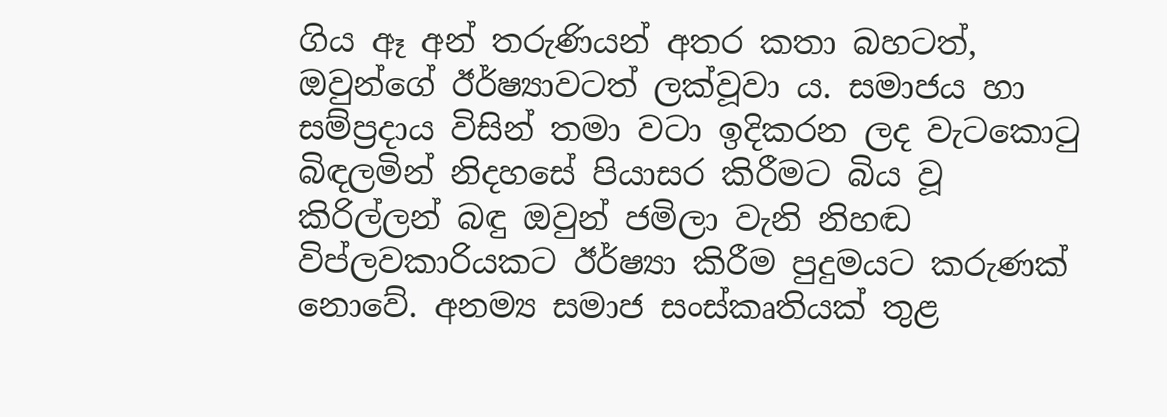ගිය ඈ අන් තරුණියන් අතර කතා බහටත්, ඔවුන්ගේ ඊර්ෂ්‍යාවටත් ලක්වූවා ය. සමාජය හා සම්ප්‍රදාය විසින් තමා වටා ඉදිකරන ලද වැටකොටු බිඳලමින් නිදහසේ පියාසර කිරීමට බිය වූ කිරිල්ලන් බඳු ඔවුන් ජමිලා වැනි නිහඬ විප්ලවකාරියකට ඊර්ෂ්‍යා කිරීම පුදුමයට කරුණක් නොවේ. අනම්‍ය සමාජ සංස්කෘතියක් තුළ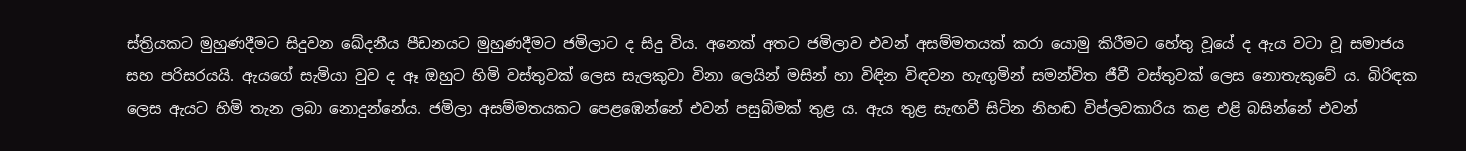ස්ත්‍රියකට මුහුණදීමට සිදුවන ඛේදනීය පීඩනයට මුහුණදීමට ජමිලාට ද සිදු විය. අනෙක් අතට ජමිලාව එවන් අසම්මතයක් කරා යොමු කිරීමට හේතු වූයේ ද ඇය වටා වූ සමාජය සහ පරිසරයයි. ඇයගේ සැමියා වුව ද ඈ ඔහුට හිමි වස්තුවක් ලෙස සැලකුවා විනා ලෙයින් මසින් හා විඳින විඳවන හැඟුමින් සමන්විත ජීවී වස්තුවක් ලෙස නොතැකුවේ ය. බිරිඳක ලෙස ඇයට හිමි තැන ලබා නොදුන්නේය. ජමිලා අසම්මතයකට පෙළඹෙන්නේ එවන් පසුබිමක් තුළ ය. ඇය තුළ සැඟවී සිටින නිහඬ විප්ලවකාරිය කළ එළි බසින්නේ එවන්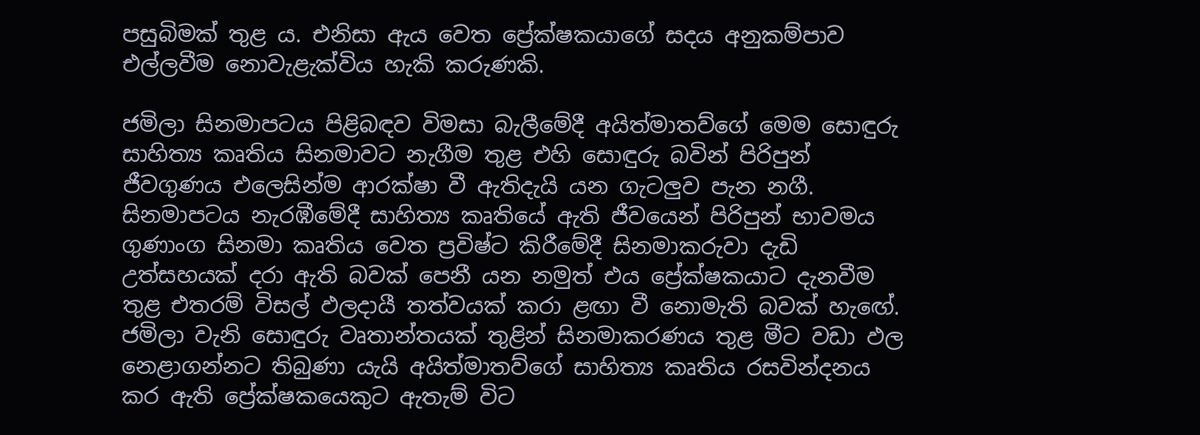පසුබිමක් තුළ ය. එනිසා ඇය වෙත ප්‍රේක්ෂකයාගේ සදය අනුකම්පාව එල්ලවීම නොවැළැක්විය හැකි කරුණකි.

ජමිලා සිනමාපටය පිළිබඳව විමසා බැලීමේදී අයිත්මාතව්ගේ මෙම සොඳුරු සාහිත්‍ය කෘතිය සිනමාවට නැගීම තුළ එහි සොඳුරු බවින් පිරිපුන් ජීවගුණය එලෙසින්ම ආරක්ෂා වී ඇතිදැයි යන ගැටලුව පැන නගී. සිනමාපටය නැරඹීමේදී සාහිත්‍ය කෘතියේ ඇති ජීවයෙන් පිරිපුන් භාවමය ගුණාංග සිනමා කෘතිය වෙත ප්‍රවිෂ්ට කිරීමේදී සිනමාකරුවා දැඩි උත්සහයක් දරා ඇති බවක් පෙනී යන නමුත් එය ප්‍රේක්ෂකයාට දැනවීම තුළ එතරම් විසල් ඵලදායී තත්වයක් කරා ළඟා වී නොමැති බවක් හැඟේ. ජමිලා වැනි සොඳුරු වෘතාන්තයක් තුළින් සිනමාකරණය තුළ මීට වඩා ඵල නෙළාගන්නට තිබුණා යැයි අයිත්මාතව්ගේ සාහිත්‍ය කෘතිය රසවින්දනය කර ඇති ප්‍රේක්ෂකයෙකුට ඇතැම් විට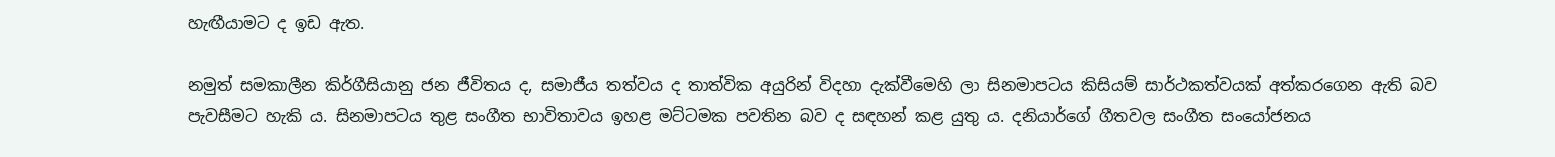හැඟීයාමට ද ඉඩ ඇත.

නමුත් සමකාලීන කිර්ගීසියානු ජන ජීවිතය ද, සමාජීය තත්වය ද තාත්වික අයුරින් විදහා දැක්වීමෙහි ලා සිනමාපටය කිසියම් සාර්ථකත්වයක් අත්කරගෙන ඇති බව පැවසීමට හැකි ය. සිනමාපටය තුළ සංගීත භාවිතාවය ඉහළ මට්ටමක පවතින බව ද සඳහන් කළ යුතු ය. දනියාර්ගේ ගීතවල සංගීත සංයෝජනය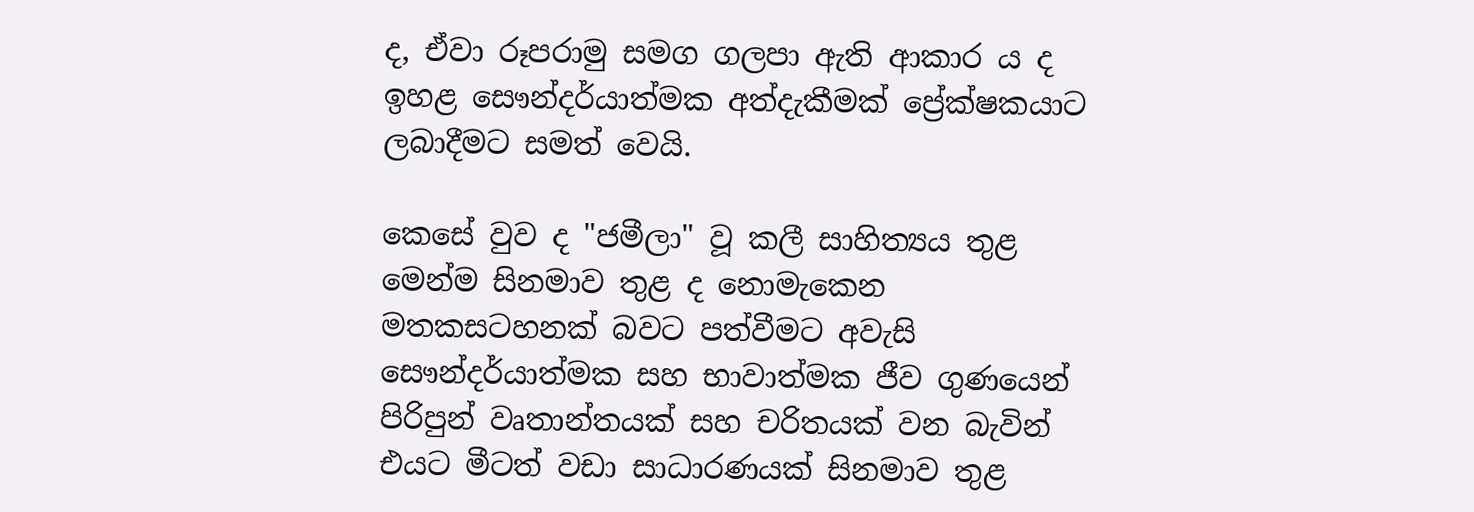ද, ඒවා රූපරාමු සමග ගලපා ඇති ආකාර ය ද ඉහළ සෞන්දර්යාත්මක අත්දැකීමක් ප්‍රේක්ෂකයාට ලබාදීමට සමත් වෙයි.

කෙසේ වුව ද "ජමීලා" වූ කලී සාහිත්‍යය තුළ මෙන්ම සිනමාව තුළ ද නොමැකෙන මතකසටහනක් බවට පත්වීමට අවැසි සෞන්දර්යාත්මක සහ භාවාත්මක ජීව ගුණයෙන් පිරිපුන් වෘතාන්තයක් සහ චරිතයක් වන බැවින් එයට මීටත් වඩා සාධාරණයක් සිනමාව තුළ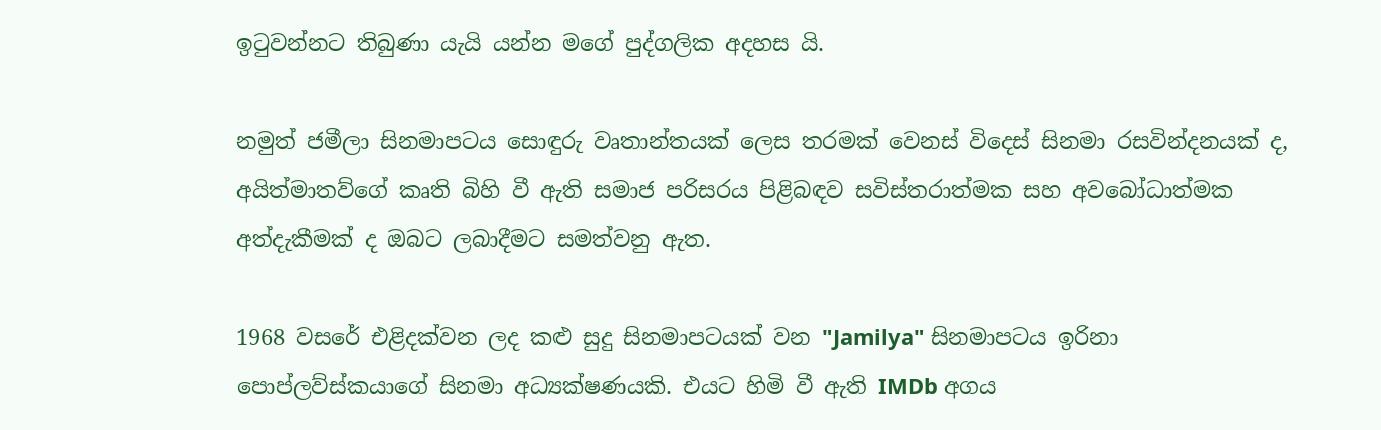ඉටුවන්නට තිබුණා යැයි යන්න මගේ පුද්ගලික අදහස යි.

නමුත් ජමීලා සිනමාපටය සොඳුරු වෘතාන්තයක් ලෙස තරමක් වෙනස් විදෙස් සිනමා රසවින්දනයක් ද, අයිත්මාතව්ගේ කෘති බිහි වී ඇති සමාජ පරිසරය පිළිබඳව සවිස්තරාත්මක සහ අවබෝධාත්මක අත්දැකීමක් ද ඔබට ලබාදීමට සමත්වනු ඇත.

1968 වසරේ එළිදක්වන ලද කළු සුදු සිනමාපටයක් වන "Jamilya" සිනමාපටය ඉරිනා පොප්ලව්ස්කයාගේ සිනමා අධ්‍යක්ෂණයකි. එයට හිමි වී ඇති IMDb අගය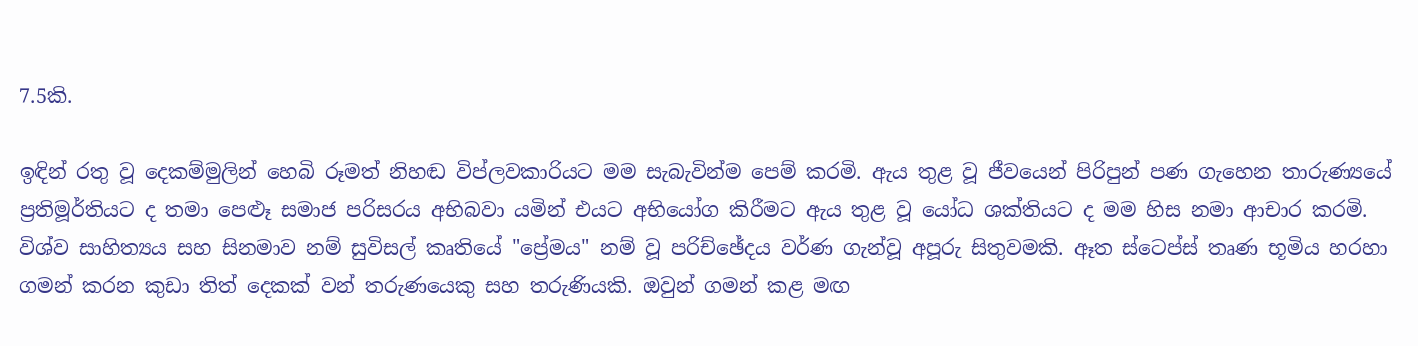7.5කි.

ඉඳින් රතු වූ දෙකම්මුලින් හෙබි රූමත් නිහඬ විප්ලවකාරියට මම සැබැවින්ම පෙම් කරමි. ඇය තුළ වූ ජීවයෙන් පිරිපුන් පණ ගැහෙන තාරුණ්‍යයේ ප්‍රතිමූර්තියට ද තමා පෙළූ සමාජ පරිසරය අභිබවා යමින් එයට අභියෝග කිරීමට ඇය තුළ වූ යෝධ ශක්තියට ද මම හිස නමා ආචාර කරමි. විශ්ව සාහිත්‍යය සහ සිනමාව නම් සුවිසල් කෘතියේ "ප්‍රේමය" නම් වූ පරිච්ඡේදය වර්ණ ගැන්වූ අපූරු සිතුවමකි. ඈත ස්ටෙප්ස් තෘණ භූමිය හරහා ගමන් කරන කුඩා තිත් දෙකක් වන් තරුණයෙකු සහ තරුණියකි. ඔවුන් ගමන් කළ මඟ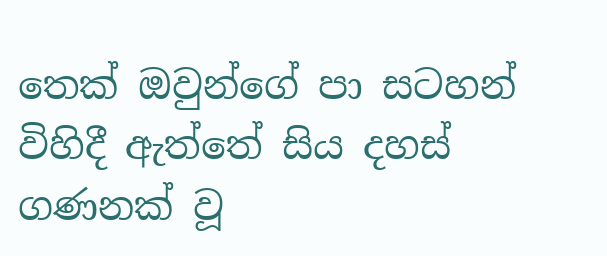තෙක් ඔවුන්ගේ පා සටහන් විහිදී ඇත්තේ සිය දහස් ගණනක් වූ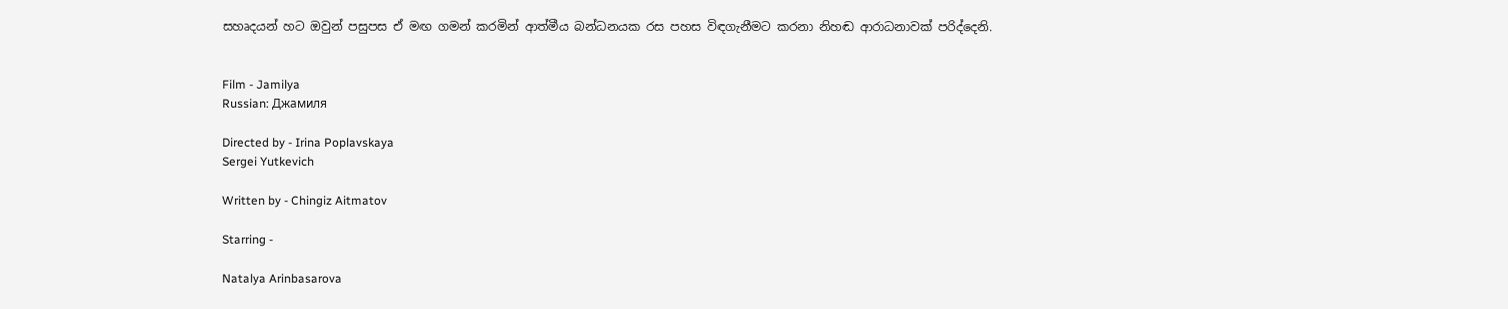සහෘදයන් හට ඔවුන් පසුපස ඒ මඟ ගමන් කරමින් ආත්මීය බන්ධනයක රස පහස විඳගැනීමට කරනා නිහඬ ආරාධනාවක් පරිද්දෙනි.


Film - Jamilya
Russian: Джамиля

Directed by - Irina Poplavskaya
Sergei Yutkevich

Written by - Chingiz Aitmatov

Starring -

Natalya Arinbasarova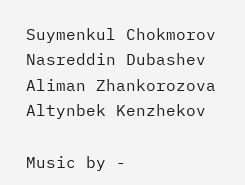Suymenkul Chokmorov
Nasreddin Dubashev
Aliman Zhankorozova
Altynbek Kenzhekov

Music by -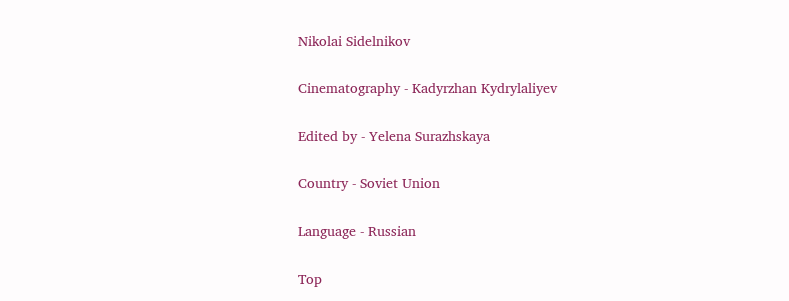Nikolai Sidelnikov

Cinematography - Kadyrzhan Kydrylaliyev

Edited by - Yelena Surazhskaya

Country - Soviet Union

Language - Russian

Top